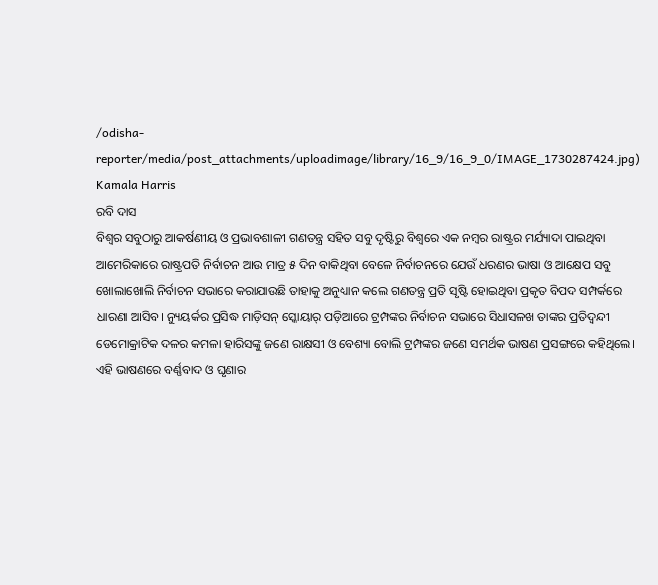/odisha-reporter/media/post_attachments/uploadimage/library/16_9/16_9_0/IMAGE_1730287424.jpg)
Kamala Harris
ରବି ଦାସ
ବିଶ୍ୱର ସବୁଠାରୁ ଆକର୍ଷଣୀୟ ଓ ପ୍ରଭାବଶାଳୀ ଗଣତନ୍ତ୍ର ସହିତ ସବୁ ଦୃଷ୍ଟିରୁ ବିଶ୍ୱରେ ଏକ ନମ୍ବର ରାଷ୍ଟ୍ରର ମର୍ଯ୍ୟାଦା ପାଇଥିବା ଆମେରିକାରେ ରାଷ୍ଟ୍ରପତି ନିର୍ବାଚନ ଆଉ ମାତ୍ର ୫ ଦିନ ବାକିଥିବା ବେଳେ ନିର୍ବାଚନରେ ଯେଉଁ ଧରଣର ଭାଷା ଓ ଆକ୍ଷେପ ସବୁ ଖୋଲାଖୋଲି ନିର୍ବାଚନ ସଭାରେ କରାଯାଉଛି ତାହାକୁ ଅନୁଧ୍ୟାନ କଲେ ଗଣତନ୍ତ୍ର ପ୍ରତି ସୃଷ୍ଟି ହୋଇଥିବା ପ୍ରକୃତ ବିପଦ ସମ୍ପର୍କରେ ଧାରଣା ଆସିବ। ନ୍ୟୁୟର୍କର ପ୍ରସିଦ୍ଧ ମାଡ଼ିସନ୍ ସ୍କୋୟାର୍ ପଡ଼ିଆରେ ଟ୍ରମ୍ପଙ୍କର ନିର୍ବାଚନ ସଭାରେ ସିଧାସଳଖ ତାଙ୍କର ପ୍ରତିଦ୍ୱନ୍ଦୀ ଡେମୋକ୍ରାଟିକ ଦଳର କମଳା ହାରିସଙ୍କୁ ଜଣେ ରାକ୍ଷସୀ ଓ ବେଶ୍ୟା ବୋଲି ଟ୍ରମ୍ପଙ୍କର ଜଣେ ସମର୍ଥକ ଭାଷଣ ପ୍ରସଙ୍ଗରେ କହିଥିଲେ। ଏହି ଭାଷଣରେ ବର୍ଣ୍ଣବାଦ ଓ ଘୃଣାର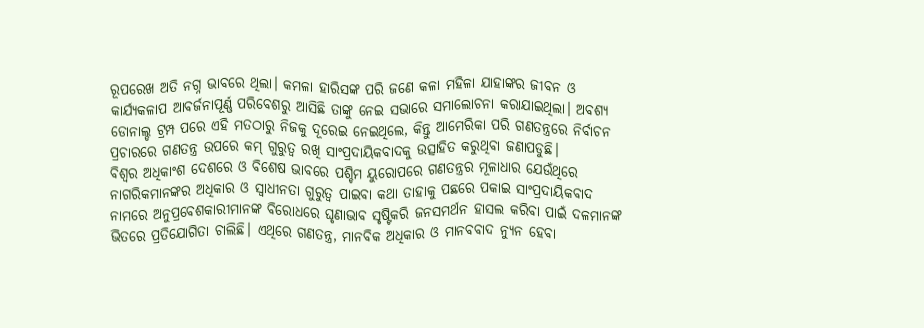ରୂପରେଖ ଅତି ନଗ୍ନ ଭାବରେ ଥିଲା। କମଳା ହାରିସଙ୍କ ପରି ଜଣେ କଳା ମହିଳା ଯାହାଙ୍କର ଜୀବନ ଓ କାର୍ଯ୍ୟକଳାପ ଆବର୍ଜନାପୂର୍ଣ୍ଣ ପରିବେଶରୁ ଆସିଛି ତାଙ୍କୁ ନେଇ ସଭାରେ ସମାଲୋଚନା କରାଯାଇଥିଲା। ଅବଶ୍ୟ ଡୋନାଲ୍ଡ ଟ୍ରମ୍ପ ପରେ ଏହି ମତଠାରୁ ନିଜକୁ ଦୂରେଇ ନେଇଥିଲେ, କିନ୍ତୁ ଆମେରିକା ପରି ଗଣତନ୍ତ୍ରରେ ନିର୍ବାଚନ ପ୍ରଚାରରେ ଗଣତନ୍ତ୍ର ଉପରେ କମ୍ ଗୁରୁତ୍ୱ ରଖି ସାଂପ୍ରଦାୟିକବାଦକୁ ଉତ୍ସାହିତ କରୁଥିବା ଜଣାପଡୁଛି।
ବିଶ୍ୱର ଅଧିକାଂଶ ଦେଶରେ ଓ ବିଶେଷ ଭାବରେ ପଶ୍ଚିମ ୟୁରୋପରେ ଗଣତନ୍ତ୍ରର ମୂଳାଧାର ଯେଉଁଥିରେ ନାଗରିକମାନଙ୍କର ଅଧିକାର ଓ ସ୍ୱାଧୀନତା ଗୁରୁତ୍ୱ ପାଇବା କଥା ତାହାକୁ ପଛରେ ପକାଇ ସାଂପ୍ରଦାୟିକବାଦ ନାମରେ ଅନୁପ୍ରବେଶକାରୀମାନଙ୍କ ବିରୋଧରେ ଘୃଣାଭାବ ସୃଷ୍ଟିକରି ଜନସମର୍ଥନ ହାସଲ କରିବା ପାଇଁ ଦଳମାନଙ୍କ ଭିତରେ ପ୍ରତିଯୋଗିତା ଚାଲିଛି। ଏଥିରେ ଗଣତନ୍ତ୍ର, ମାନବିକ ଅଧିକାର ଓ ମାନବବାଦ ନ୍ୟୁନ ହେବା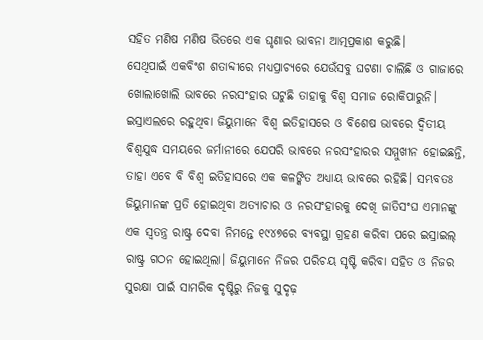ସହିତ ମଣିଷ ମଣିଷ ଭିତରେ ଏକ ଘୃଣାର ଭାବନା ଆତ୍ମପ୍ରକାଶ କରୁଛି।
ସେଥିପାଇଁ ଏକବିଂଶ ଶତାବ୍ଦୀରେ ମଧ୍ୟପ୍ରାଚ୍ୟରେ ଯେଉଁସବୁ ଘଟଣା ଚାଲିଛି ଓ ଗାଜାରେ ଖୋଲାଖୋଲି ଭାବରେ ନରସଂହାର ଘଟୁଛି ତାହାକୁ ବିଶ୍ୱ ସମାଜ ରୋକିପାରୁନି। ଇସ୍ରାଏଲରେ ରହୁଥିବା ଜିୟୁମାନେ ବିଶ୍ୱ ଇତିହାସରେ ଓ ବିଶେଷ ଭାବରେ ଦ୍ୱିତୀୟ ବିଶ୍ୱଯୁଦ୍ଧ ସମୟରେ ଜର୍ମାନୀରେ ଯେପରି ଭାବରେ ନରସଂହାରର ସମ୍ମୁଖୀନ ହୋଇଛନ୍ତି, ତାହା ଏବେ ବି ବିଶ୍ୱ ଇତିହାସରେ ଏକ କଳଙ୍କିତ ଅଧ୍ୟାୟ ଭାବରେ ରହିଛି। ସମ୍ଭବତଃ ଜିୟୁମାନଙ୍କ ପ୍ରତି ହୋଇଥିବା ଅତ୍ୟାଚାର ଓ ନରସଂହାରକୁ ଦେଖି ଜାତିସଂଘ ଏମାନଙ୍କୁ ଏକ ସ୍ୱତନ୍ତ୍ର ରାଷ୍ଟ୍ର ଦେବା ନିମନ୍ତେ ୧୯୪୭ରେ ବ୍ୟବସ୍ଥା ଗ୍ରହଣ କରିବା ପରେ ଇସ୍ରାଇଲ୍ ରାଷ୍ଟ୍ର ଗଠନ ହୋଇଥିଲା। ଜିୟୁମାନେ ନିଜର ପରିଚୟ ସୃଷ୍ଟି କରିବା ସହିତ ଓ ନିଜର ସୁରକ୍ଷା ପାଇଁ ସାମରିକ ଦୃଷ୍ଟିରୁ ନିଜକୁ ସୁଦୃଢ଼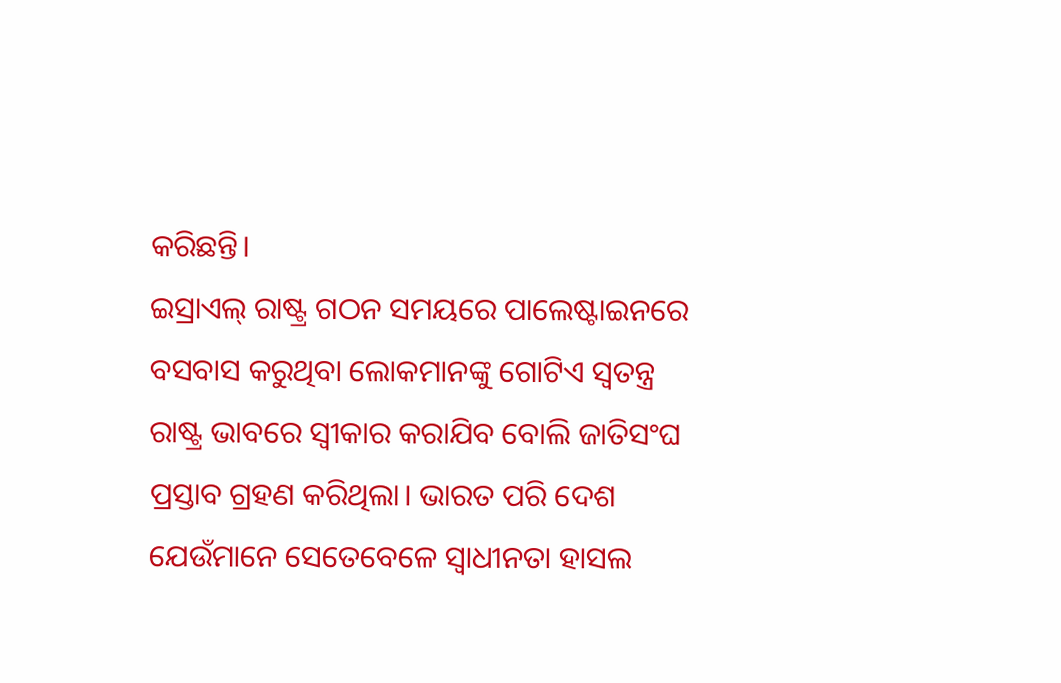କରିଛନ୍ତି।
ଇସ୍ରାଏଲ୍ ରାଷ୍ଟ୍ର ଗଠନ ସମୟରେ ପାଲେଷ୍ଟାଇନରେ ବସବାସ କରୁଥିବା ଲୋକମାନଙ୍କୁ ଗୋଟିଏ ସ୍ୱତନ୍ତ୍ର ରାଷ୍ଟ୍ର ଭାବରେ ସ୍ୱୀକାର କରାଯିବ ବୋଲି ଜାତିସଂଘ ପ୍ରସ୍ତାବ ଗ୍ରହଣ କରିଥିଲା। ଭାରତ ପରି ଦେଶ ଯେଉଁମାନେ ସେତେବେଳେ ସ୍ୱାଧୀନତା ହାସଲ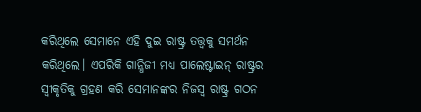କରିଥିଲେ ସେମାନେ ଏହି ଦୁଇ ରାଷ୍ଟ୍ର ତତ୍ତ୍ୱକୁ ସମର୍ଥନ କରିଥିଲେ। ଏପରିକି ଗାନ୍ଧିଜୀ ମଧ୍ୟ ପାଲେଷ୍ଟାଇନ୍ ରାଷ୍ଟ୍ରର ସ୍ୱୀକୃତିକୁ ଗ୍ରହଣ କରି ସେମାନଙ୍କର ନିଜସ୍ୱ ରାଷ୍ଟ୍ର ଗଠନ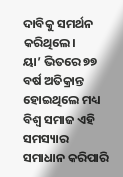ଦାବିକୁ ସମର୍ଥନ କରିଥିଲେ।
ୟା’ ଭିତରେ ୭୭ ବର୍ଷ ଅତିକ୍ରାନ୍ତ ହୋଇଥିଲେ ମଧ୍ୟ ବିଶ୍ୱ ସମାଜ ଏହି ସମସ୍ୟାର ସମାଧାନ କରିପାରି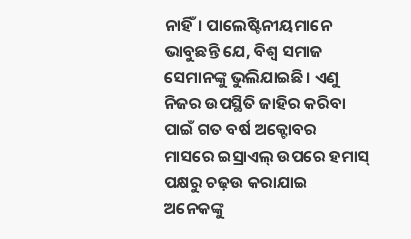ନାହିଁ। ପାଲେଷ୍ଟିନୀୟମାନେ ଭାବୁଛନ୍ତି ଯେ, ବିଶ୍ୱ ସମାଜ ସେମାନଙ୍କୁ ଭୁଲିଯାଇଛି। ଏଣୁ ନିଜର ଉପସ୍ଥିତି ଜାହିର କରିବା ପାଇଁ ଗତ ବର୍ଷ ଅକ୍ଟୋବର ମାସରେ ଇସ୍ରାଏଲ୍ ଉପରେ ହମାସ୍ ପକ୍ଷରୁ ଚଢ଼ଉ କରାଯାଇ ଅନେକଙ୍କୁ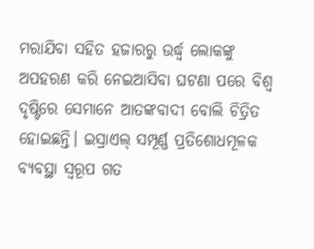ମରାଯିବା ସହିତ ହଜାରରୁ ଉର୍ଦ୍ଧ୍ୱ ଲୋକଙ୍କୁ ଅପହରଣ କରି ନେଇଆସିବା ଘଟଣା ପରେ ବିଶ୍ୱ ଦୃଷ୍ଟିରେ ସେମାନେ ଆତଙ୍କବାଦୀ ବୋଲି ଚିତ୍ରିତ ହୋଇଛନ୍ତି। ଇସ୍ରାଏଲ୍ ସମ୍ପୂର୍ଣ୍ଣ ପ୍ରତିଶୋଧମୂଳକ ବ୍ୟବସ୍ଥା ସ୍ୱରୂପ ଗତ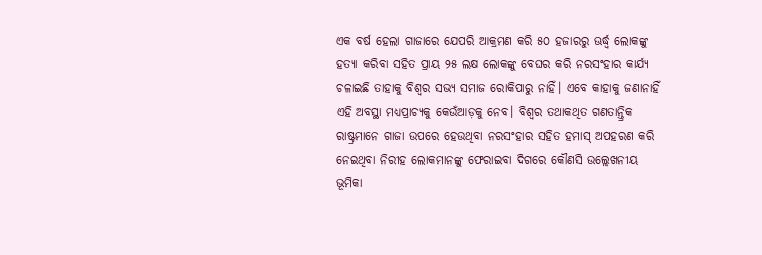ଏକ ବର୍ଷ ହେଲା ଗାଜାରେ ଯେପରି ଆକ୍ରମଣ କରି ୫୦ ହଜାରରୁ ଊର୍ଦ୍ଧ୍ୱ ଲୋକଙ୍କୁ ହତ୍ୟା କରିବା ସହିତ ପ୍ରାୟ ୨୫ ଲକ୍ଷ ଲୋକଙ୍କୁ ବେଘର କରି ନରସଂହାର କାର୍ଯ୍ୟ ଚଳାଇଛି ତାହାକୁ ବିଶ୍ୱର ସଭ୍ୟ ସମାଜ ରୋକିପାରୁ ନାହିଁ। ଏବେ କାହାକୁ ଜଣାନାହିଁ ଏହି ଅବସ୍ଥା ମଧ୍ୟପ୍ରାଚ୍ୟକୁ କେଉଁଆଡ଼କୁ ନେବ। ବିଶ୍ୱର ତଥାକଥିତ ଗଣତାନ୍ତ୍ରିକ ରାଷ୍ଟ୍ରମାନେ ଗାଜା ଉପରେ ହେଉଥିବା ନରସଂହାର ସହିତ ହମାସ୍ ଅପହରଣ କରି ନେଇଥିବା ନିରୀହ ଲୋକମାନଙ୍କୁ ଫେରାଇବା ଦିଗରେ କୌଣସି ଉଲ୍ଲେଖନୀୟ ଭୂମିକା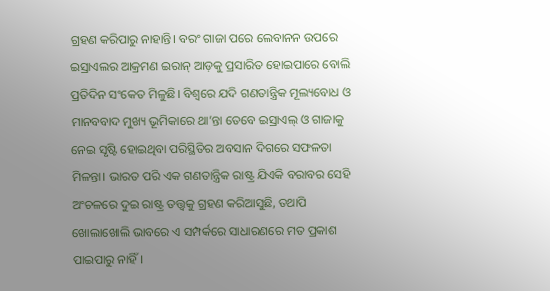ଗ୍ରହଣ କରିପାରୁ ନାହାନ୍ତି। ବରଂ ଗାଜା ପରେ ଲେବାନନ ଉପରେ ଇସ୍ରାଏଲର ଆକ୍ରମଣ ଇରାନ୍ ଆଡ଼କୁ ପ୍ରସାରିତ ହୋଇପାରେ ବୋଲି ପ୍ରତିଦିନ ସଂକେତ ମିଳୁଛି। ବିଶ୍ୱରେ ଯଦି ଗଣତାନ୍ତ୍ରିକ ମୂଲ୍ୟବୋଧ ଓ ମାନବବାଦ ମୁଖ୍ୟ ଭୂମିକାରେ ଥା’ନ୍ତା ତେବେ ଇସ୍ରାଏଲ୍ ଓ ଗାଜାକୁ ନେଇ ସୃଷ୍ଟି ହୋଇଥିବା ପରିସ୍ଥିତିର ଅବସାନ ଦିଗରେ ସଫଳତା ମିଳନ୍ତା। ଭାରତ ପରି ଏକ ଗଣତାନ୍ତ୍ରିକ ରାଷ୍ଟ୍ର ଯିଏକି ବରାବର ସେହି ଅଂଚଳରେ ଦୁଇ ରାଷ୍ଟ୍ର ତତ୍ତ୍ୱକୁ ଗ୍ରହଣ କରିଆସୁଛି, ତଥାପି ଖୋଲାଖୋଲି ଭାବରେ ଏ ସମ୍ପର୍କରେ ସାଧାରଣରେ ମତ ପ୍ରକାଶ ପାଇପାରୁ ନାହିଁ।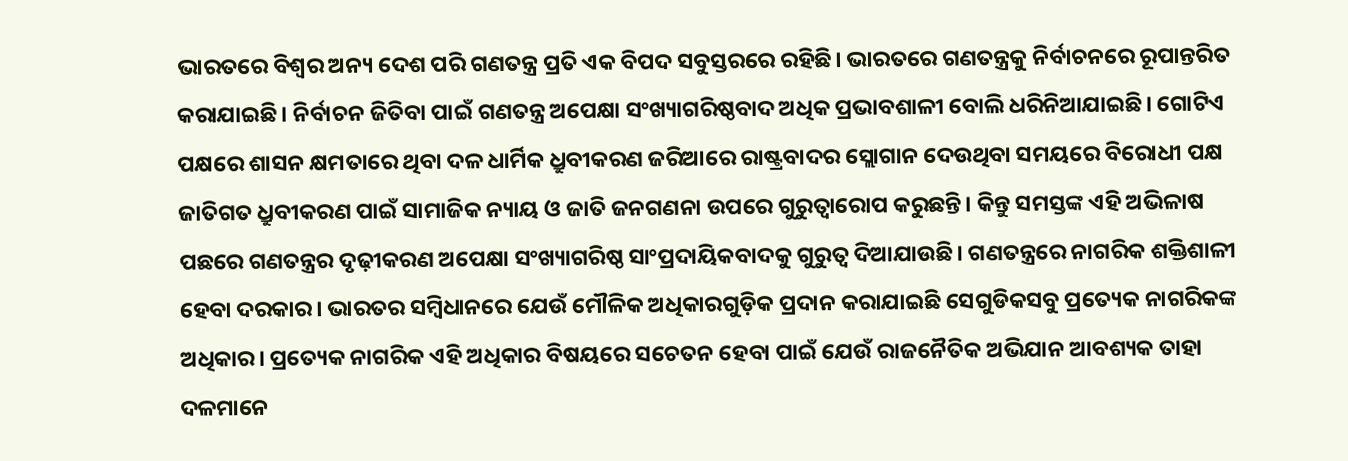ଭାରତରେ ବିଶ୍ୱର ଅନ୍ୟ ଦେଶ ପରି ଗଣତନ୍ତ୍ର ପ୍ରତି ଏକ ବିପଦ ସବୁସ୍ତରରେ ରହିଛି। ଭାରତରେ ଗଣତନ୍ତ୍ରକୁ ନିର୍ବାଚନରେ ରୂପାନ୍ତରିତ କରାଯାଇଛି। ନିର୍ବାଚନ ଜିତିବା ପାଇଁ ଗଣତନ୍ତ୍ର ଅପେକ୍ଷା ସଂଖ୍ୟାଗରିଷ୍ଠବାଦ ଅଧିକ ପ୍ରଭାବଶାଳୀ ବୋଲି ଧରିନିଆଯାଇଛି। ଗୋଟିଏ ପକ୍ଷରେ ଶାସନ କ୍ଷମତାରେ ଥିବା ଦଳ ଧାର୍ମିକ ଧ୍ରୁବୀକରଣ ଜରିଆରେ ରାଷ୍ଟ୍ରବାଦର ସ୍ଲୋଗାନ ଦେଉଥିବା ସମୟରେ ବିରୋଧୀ ପକ୍ଷ ଜାତିଗତ ଧ୍ରୁବୀକରଣ ପାଇଁ ସାମାଜିକ ନ୍ୟାୟ ଓ ଜାତି ଜନଗଣନା ଉପରେ ଗୁରୁତ୍ୱାରୋପ କରୁଛନ୍ତି। କିନ୍ତୁ ସମସ୍ତଙ୍କ ଏହି ଅଭିଳାଷ ପଛରେ ଗଣତନ୍ତ୍ରର ଦୃଢ଼ୀକରଣ ଅପେକ୍ଷା ସଂଖ୍ୟାଗରିଷ୍ଠ ସାଂପ୍ରଦାୟିକବାଦକୁ ଗୁରୁତ୍ୱ ଦିଆଯାଉଛି। ଗଣତନ୍ତ୍ରରେ ନାଗରିକ ଶକ୍ତିଶାଳୀ ହେବା ଦରକାର। ଭାରତର ସମ୍ବିଧାନରେ ଯେଉଁ ମୌଳିକ ଅଧିକାରଗୁଡ଼ିକ ପ୍ରଦାନ କରାଯାଇଛି ସେଗୁଡିକସବୁ ପ୍ରତ୍ୟେକ ନାଗରିକଙ୍କ ଅଧିକାର। ପ୍ରତ୍ୟେକ ନାଗରିକ ଏହି ଅଧିକାର ବିଷୟରେ ସଚେତନ ହେବା ପାଇଁ ଯେଉଁ ରାଜନୈତିକ ଅଭିଯାନ ଆବଶ୍ୟକ ତାହା ଦଳମାନେ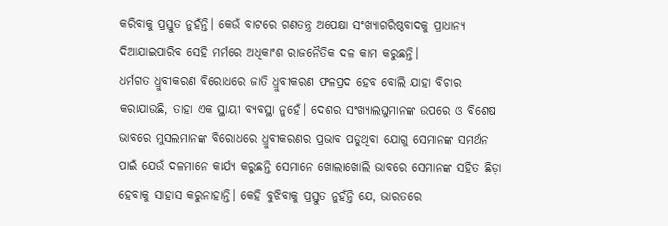କରିବାକୁ ପ୍ରସ୍ତୁତ ନୁହଁନ୍ତି। କେଉଁ ବାଟରେ ଗଣତନ୍ତ୍ର ଅପେକ୍ଷା ସଂଖ୍ୟାଗରିଷ୍ଠବାଦକୁ ପ୍ରାଧାନ୍ୟ ଦିଆଯାଇପାରିବ ସେହି ମର୍ମରେ ଅଧିକାଂଶ ରାଜନୈତିକ ଦଳ କାମ କରୁଛନ୍ତି।
ଧର୍ମଗତ ଧ୍ରୁବୀକରଣ ବିରୋଧରେ ଜାତି ଧ୍ରୁବୀକରଣ ଫଳପ୍ରଦ ହେବ ବୋଲି ଯାହା ବିଚାର କରାଯାଉଛି, ତାହା ଏକ ସ୍ଥାୟୀ ବ୍ୟବସ୍ଥା ନୁହେଁ। ଦେଶର ସଂଖ୍ୟାଲଘୁମାନଙ୍କ ଉପରେ ଓ ବିଶେଷ ଭାବରେ ମୁସଲମାନଙ୍କ ବିରୋଧରେ ଧ୍ରୁବୀକରଣର ପ୍ରଭାବ ପଡୁଥିବା ଯୋଗୁ ସେମାନଙ୍କ ସମର୍ଥନ ପାଇଁ ଯେଉଁ ଦଳମାନେ କାର୍ଯ୍ୟ କରୁଛନ୍ତି ସେମାନେ ଖୋଲାଖୋଲି ଭାବରେ ସେମାନଙ୍କ ସହିତ ଛିଡ଼ା ହେବାକୁ ସାହାସ କରୁନାହାନ୍ତି। କେହି ବୁଝିବାକୁ ପ୍ରସ୍ତୁତ ନୁହଁନ୍ତି ଯେ, ଭାରତରେ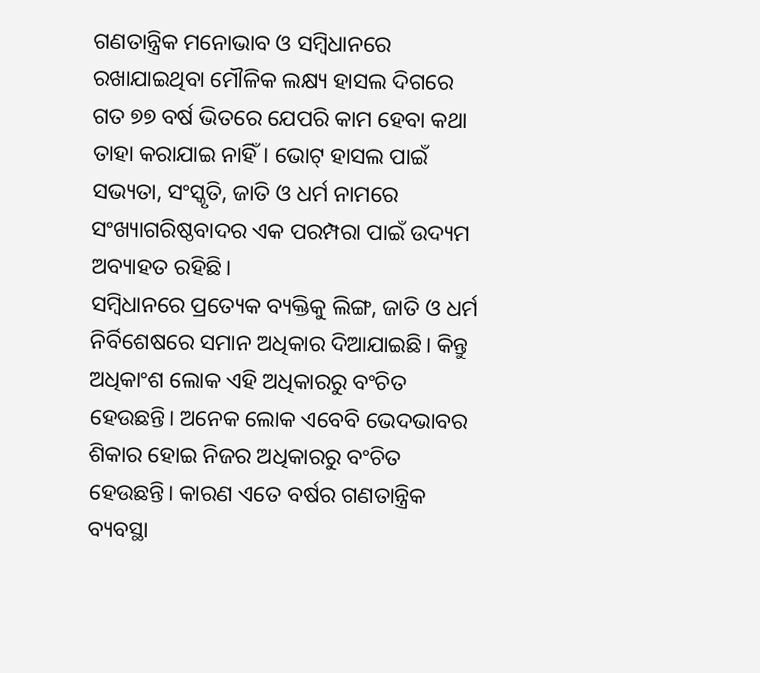ଗଣତାନ୍ତ୍ରିକ ମନୋଭାବ ଓ ସମ୍ବିଧାନରେ ରଖାଯାଇଥିବା ମୌଳିକ ଲକ୍ଷ୍ୟ ହାସଲ ଦିଗରେ ଗତ ୭୭ ବର୍ଷ ଭିତରେ ଯେପରି କାମ ହେବା କଥା ତାହା କରାଯାଇ ନାହିଁ। ଭୋଟ୍ ହାସଲ ପାଇଁ ସଭ୍ୟତା, ସଂସ୍କୃତି, ଜାତି ଓ ଧର୍ମ ନାମରେ ସଂଖ୍ୟାଗରିଷ୍ଠବାଦର ଏକ ପରମ୍ପରା ପାଇଁ ଉଦ୍ୟମ ଅବ୍ୟାହତ ରହିଛି।
ସମ୍ବିଧାନରେ ପ୍ରତ୍ୟେକ ବ୍ୟକ୍ତିକୁ ଲିଙ୍ଗ, ଜାତି ଓ ଧର୍ମ ନିର୍ବିଶେଷରେ ସମାନ ଅଧିକାର ଦିଆଯାଇଛି। କିନ୍ତୁ ଅଧିକାଂଶ ଲୋକ ଏହି ଅଧିକାରରୁ ବଂଚିତ ହେଉଛନ୍ତି। ଅନେକ ଲୋକ ଏବେବି ଭେଦଭାବର ଶିକାର ହୋଇ ନିଜର ଅଧିକାରରୁ ବଂଚିତ ହେଉଛନ୍ତି। କାରଣ ଏତେ ବର୍ଷର ଗଣତାନ୍ତ୍ରିକ ବ୍ୟବସ୍ଥା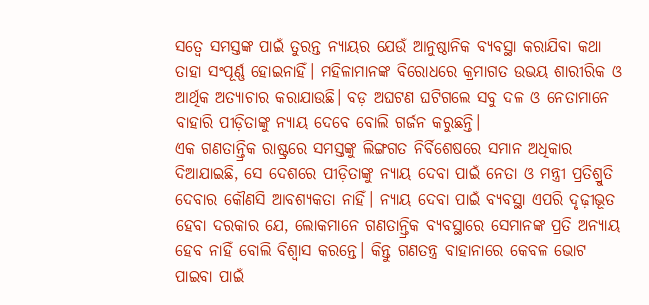ସତ୍ୱେ ସମସ୍ତଙ୍କ ପାଇଁ ତୁରନ୍ତ ନ୍ୟାୟର ଯେଉଁ ଆନୁଷ୍ଠାନିକ ବ୍ୟବସ୍ଥା କରାଯିବା କଥା ତାହା ସଂପୂର୍ଣ୍ଣ ହୋଇନାହିଁ। ମହିଳାମାନଙ୍କ ବିରୋଧରେ କ୍ରମାଗତ ଉଭୟ ଶାରୀରିକ ଓ ଆର୍ଥିକ ଅତ୍ୟାଚାର କରାଯାଉଛି। ବଡ଼ ଅଘଟଣ ଘଟିଗଲେ ସବୁ ଦଳ ଓ ନେତାମାନେ ବାହାରି ପୀଡ଼ିତାଙ୍କୁ ନ୍ୟାୟ ଦେବେ ବୋଲି ଗର୍ଜନ କରୁଛନ୍ତି।
ଏକ ଗଣତାନ୍ତ୍ରିକ ରାଷ୍ଟ୍ରରେ ସମସ୍ତଙ୍କୁ ଲିଙ୍ଗଗତ ନିର୍ବିଶେଷରେ ସମାନ ଅଧିକାର ଦିଆଯାଇଛି, ସେ ଦେଶରେ ପୀଡ଼ିତାଙ୍କୁ ନ୍ୟାୟ ଦେବା ପାଇଁ ନେତା ଓ ମନ୍ତ୍ରୀ ପ୍ରତିଶ୍ରୁତି ଦେବାର କୌଣସି ଆବଶ୍ୟକତା ନାହିଁ। ନ୍ୟାୟ ଦେବା ପାଇଁ ବ୍ୟବସ୍ଥା ଏପରି ଦୃଢ଼ୀଭୂତ ହେବା ଦରକାର ଯେ, ଲୋକମାନେ ଗଣତାନ୍ତ୍ରିକ ବ୍ୟବସ୍ଥାରେ ସେମାନଙ୍କ ପ୍ରତି ଅନ୍ୟାୟ ହେବ ନାହିଁ ବୋଲି ବିଶ୍ୱାସ କରନ୍ତେ। କିନ୍ତୁ ଗଣତନ୍ତ୍ର ବାହାନାରେ କେବଳ ଭୋଟ ପାଇବା ପାଇଁ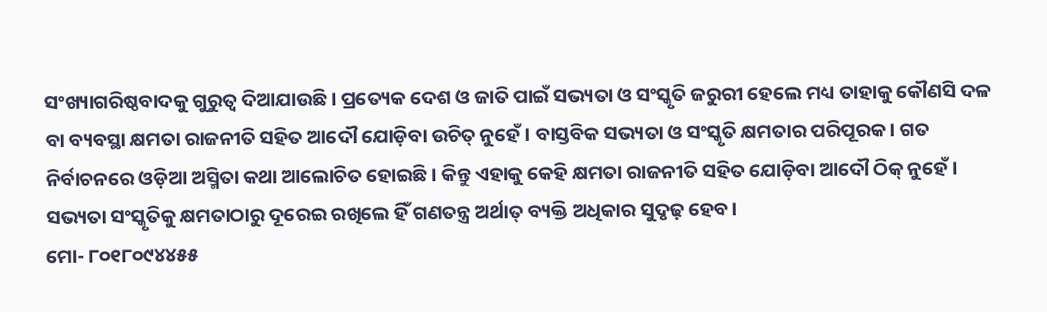ସଂଖ୍ୟାଗରିଷ୍ଠବାଦକୁ ଗୁରୁତ୍ୱ ଦିଆଯାଉଛି। ପ୍ରତ୍ୟେକ ଦେଶ ଓ ଜାତି ପାଇଁ ସଭ୍ୟତା ଓ ସଂସ୍କୃତି ଜରୁରୀ ହେଲେ ମଧ୍ୟ ତାହାକୁ କୌଣସି ଦଳ ବା ବ୍ୟବସ୍ଥା କ୍ଷମତା ରାଜନୀତି ସହିତ ଆଦୌ ଯୋଡ଼ିବା ଉଚିତ୍ ନୁହେଁ। ବାସ୍ତବିକ ସଭ୍ୟତା ଓ ସଂସ୍କୃତି କ୍ଷମତାର ପରିପୂରକ। ଗତ ନିର୍ବାଚନରେ ଓଡ଼ିଆ ଅସ୍ମିତା କଥା ଆଲୋଚିତ ହୋଇଛି। କିନ୍ତୁ ଏହାକୁ କେହି କ୍ଷମତା ରାଜନୀତି ସହିତ ଯୋଡ଼ିବା ଆଦୌ ଠିକ୍ ନୁହେଁ। ସଭ୍ୟତା ସଂସ୍କୃତିକୁ କ୍ଷମତାଠାରୁ ଦୂରେଇ ରଖିଲେ ହିଁ ଗଣତନ୍ତ୍ର ଅର୍ଥାତ୍ ବ୍ୟକ୍ତି ଅଧିକାର ସୁଦୃଢ଼ ହେବ।
ମୋ- ୮୦୧୮୦୯୪୪୫୫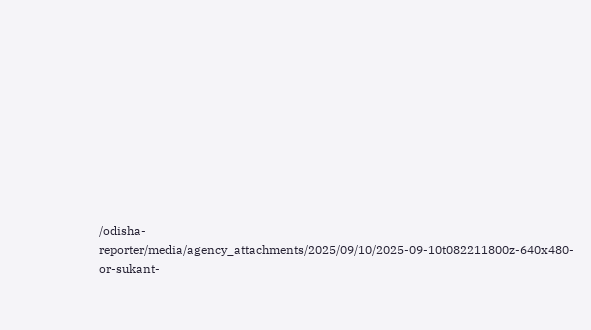/odisha-reporter/media/agency_attachments/2025/09/10/2025-09-10t082211800z-640x480-or-sukant-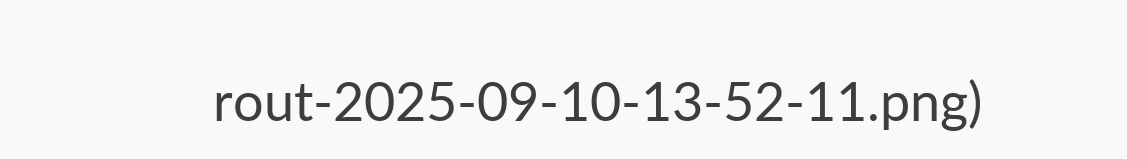rout-2025-09-10-13-52-11.png)